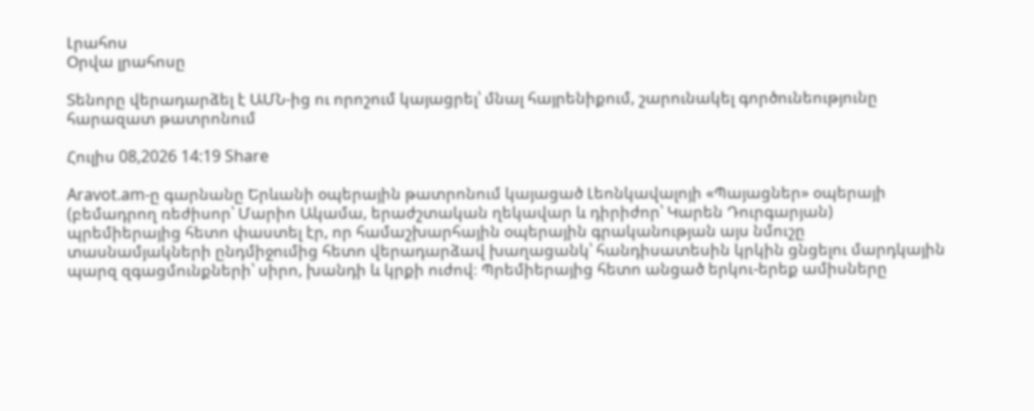Լրահոս
Օրվա լրահոսը

Տենորը վերադարձել է ԱՄՆ-ից ու որոշում կայացրել՝ մնալ հայրենիքում, շարունակել գործունեությունը հարազատ թատրոնում

Հուլիս 08,2026 14:19 Share

Aravot.am-ը գարնանը Երևանի օպերային թատրոնում կայացած Լեոնկավալոյի «Պայացներ» օպերայի (բեմադրող ռեժիսոր՝ Մարիո Ակամա, երաժշտական ղեկավար և դիրիժոր՝ Կարեն Դուրգարյան) պրեմիերայից հետո փաստել էր, որ համաշխարհային օպերային գրականության այս նմուշը տասնամյակների ընդմիջումից հետո վերադարձավ խաղացանկ՝ հանդիսատեսին կրկին ցնցելու մարդկային պարզ զգացմունքների՝ սիրո, խանդի և կրքի ուժով։ Պրեմիերայից հետո անցած երկու-երեք ամիսները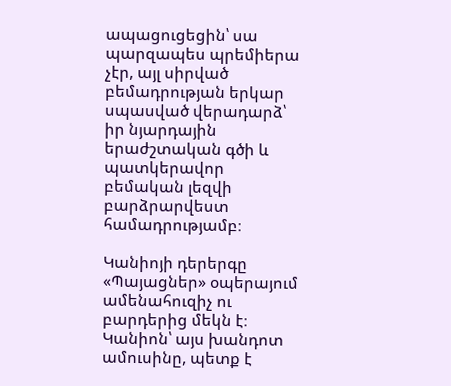ապացուցեցին՝ սա պարզապես պրեմիերա չէր, այլ սիրված բեմադրության երկար սպասված վերադարձ՝ իր նյարդային երաժշտական գծի և պատկերավոր բեմական լեզվի բարձրարվեստ համադրությամբ։

Կանիոյի դերերգը «Պայացներ» օպերայում ամենահուզիչ ու բարդերից մեկն է։ Կանիոն՝ այս խանդոտ ամուսինը, պետք է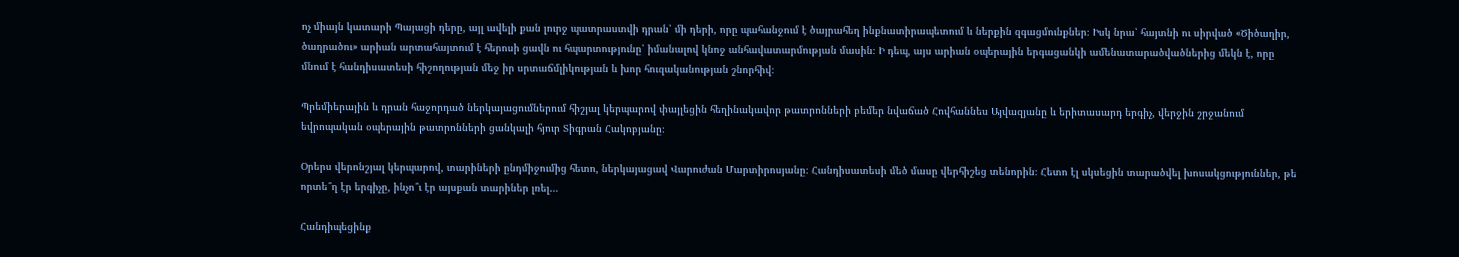ոչ միայն կատարի Պայացի դերը, այլ ավելի քան լուրջ պատրաստվի դրան՝ մի դերի, որը պահանջում է ծայրահեղ ինքնատիրապետում և ներքին զգացմունքներ։ Իսկ նրա՝ հայտնի ու սիրված «Ծիծաղիր, ծաղրածու» արիան արտահայտում է հերոսի ցավն ու հպարտությունը՝ իմանալով կնոջ անհավատարմության մասին։ Ի դեպ, այս արիան օպերային երգացանկի ամենատարածվածներից մեկն է, որը մնում է հանդիսատեսի հիշողության մեջ իր սրտաճմլիկության և խոր հուզականության շնորհիվ։

Պրեմիերային և դրան հաջորդած ներկայացումներում հիշյալ կերպարով փայլեցին հեղինակավոր թատրոնների բեմեր նվաճած Հովհաննես Այվազյանը և երիտասարդ երգիչ, վերջին շրջանում եվրոպական օպերային թատրոնների ցանկալի հյուր Տիգրան Հակոբյանը։

Օրերս վերոնշյալ կերպարով, տարիների ընդմիջումից հետո, ներկայացավ Վարուժան Մարտիրոսյանը։ Հանդիսատեսի մեծ մասը վերհիշեց տենորին։ Հետո էլ սկսեցին տարածվել խոսակցություններ, թե որտե՞ղ էր երգիչը, ինչո՞ւ էր այսքան տարիներ լռել…

Հանդիպեցինք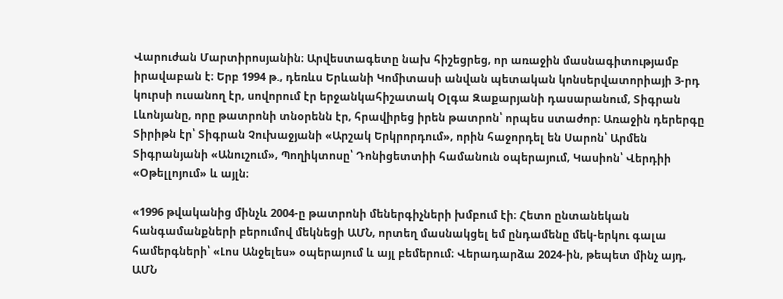Վարուժան Մարտիրոսյանին։ Արվեստագետը նախ հիշեցրեց, որ առաջին մասնագիտությամբ իրավաբան է։ Երբ 1994 թ., դեռևս Երևանի Կոմիտասի անվան պետական կոնսերվատորիայի 3-րդ կուրսի ուսանող էր, սովորում էր երջանկահիշատակ Օլգա Զաքարյանի դասարանում, Տիգրան Լևոնյանը, որը թատրոնի տնօրենն էր, հրավիրեց իրեն թատրոն՝ որպես ստաժոր։ Առաջին դերերգը Տիրիթն էր՝ Տիգրան Չուխաջյանի «Արշակ Երկրորդում», որին հաջորդել են Սարոն՝ Արմեն Տիգրանյանի «Անուշում», Պողիկտոսը՝ Դոնիցետտիի համանուն օպերայում, Կասիոն՝ Վերդիի «Օթելլոյում» և այլն։

«1996 թվականից մինչև 2004-ը թատրոնի մեներգիչների խմբում էի։ Հետո ընտանեկան հանգամանքների բերումով մեկնեցի ԱՄՆ, որտեղ մասնակցել եմ ընդամենը մեկ-երկու գալա համերգների՝ «Լոս Անջելես» օպերայում և այլ բեմերում։ Վերադարձա 2024-ին, թեպետ մինչ այդ, ԱՄՆ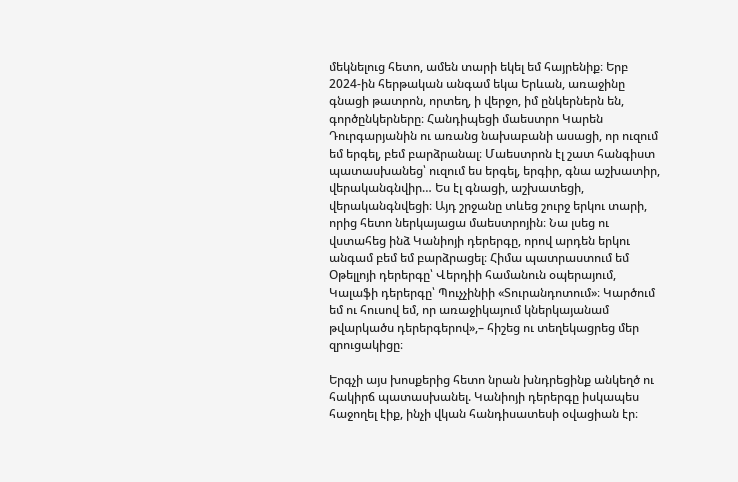մեկնելուց հետո, ամեն տարի եկել եմ հայրենիք։ Երբ 2024-ին հերթական անգամ եկա Երևան, առաջինը գնացի թատրոն, որտեղ, ի վերջո, իմ ընկերներն են, գործընկերները։ Հանդիպեցի մաեստրո Կարեն Դուրգարյանին ու առանց նախաբանի ասացի, որ ուզում եմ երգել, բեմ բարձրանալ։ Մաեստրոն էլ շատ հանգիստ պատասխանեց՝ ուզում ես երգել, երգիր, գնա աշխատիր, վերականգնվիր… Ես էլ գնացի, աշխատեցի, վերականգնվեցի։ Այդ շրջանը տևեց շուրջ երկու տարի, որից հետո ներկայացա մաեստրոյին։ Նա լսեց ու վստահեց ինձ Կանիոյի դերերգը, որով արդեն երկու անգամ բեմ եմ բարձրացել։ Հիմա պատրաստում եմ Օթելլոյի դերերգը՝ Վերդիի համանուն օպերայում, Կալաֆի դերերգը՝ Պուչչինիի «Տուրանդոտում»։ Կարծում եմ ու հուսով եմ, որ առաջիկայում կներկայանամ թվարկածս դերերգերով»,– հիշեց ու տեղեկացրեց մեր զրուցակիցը։

Երգչի այս խոսքերից հետո նրան խնդրեցինք անկեղծ ու հակիրճ պատասխանել. Կանիոյի դերերգը իսկապես հաջողել էիք, ինչի վկան հանդիսատեսի օվացիան էր։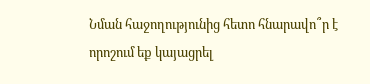Նման հաջողությունից հետո հնարավո՞ր է որոշում եք կայացրել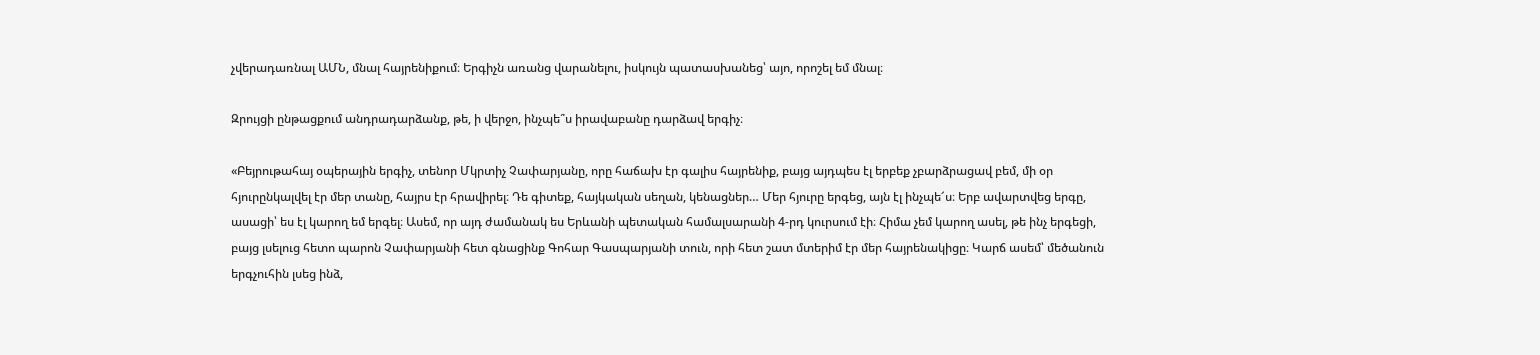չվերադառնալ ԱՄՆ, մնալ հայրենիքում։ Երգիչն առանց վարանելու, իսկույն պատասխանեց՝ այո, որոշել եմ մնալ։

Զրույցի ընթացքում անդրադարձանք, թե, ի վերջո, ինչպե՞ս իրավաբանը դարձավ երգիչ։

«Բեյրութահայ օպերային երգիչ, տենոր Մկրտիչ Չափարյանը, որը հաճախ էր գալիս հայրենիք, բայց այդպես էլ երբեք չբարձրացավ բեմ, մի օր հյուրընկալվել էր մեր տանը, հայրս էր հրավիրել։ Դե գիտեք, հայկական սեղան, կենացներ… Մեր հյուրը երգեց, այն էլ ինչպե՜ս։ Երբ ավարտվեց երգը, ասացի՝ ես էլ կարող եմ երգել։ Ասեմ, որ այդ ժամանակ ես Երևանի պետական համալսարանի 4-րդ կուրսում էի։ Հիմա չեմ կարող ասել, թե ինչ երգեցի, բայց լսելուց հետո պարոն Չափարյանի հետ գնացինք Գոհար Գասպարյանի տուն, որի հետ շատ մտերիմ էր մեր հայրենակիցը։ Կարճ ասեմ՝ մեծանուն երգչուհին լսեց ինձ,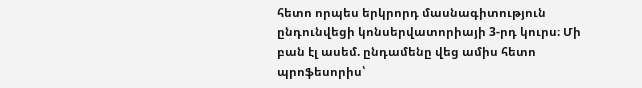հետո որպես երկրորդ մասնագիտություն ընդունվեցի կոնսերվատորիայի 3-րդ կուրս։ Մի բան էլ ասեմ. ընդամենը վեց ամիս հետո պրոֆեսորիս՝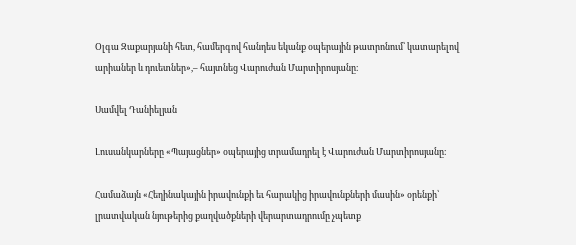Օլգա Զաքարյանի հետ, համերգով հանդես եկանք օպերային թատրոնում՝ կատարելով արիաներ և դուետներ»,– հայտնեց Վարուժան Մարտիրոսյանը։

Սամվել Դանիելյան

Լուսանկարները «Պայացներ» օպերայից տրամադրել է Վարուժան Մարտիրոսյանը։

Համաձայն «Հեղինակային իրավունքի եւ հարակից իրավունքների մասին» օրենքի՝ լրատվական նյութերից քաղվածքների վերարտադրումը չպետք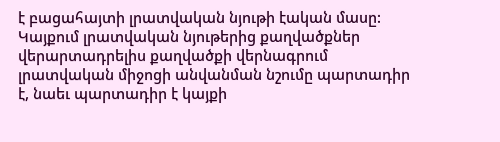է բացահայտի լրատվական նյութի էական մասը: Կայքում լրատվական նյութերից քաղվածքներ վերարտադրելիս քաղվածքի վերնագրում լրատվական միջոցի անվանման նշումը պարտադիր է, նաեւ պարտադիր է կայքի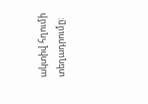ակտիվ հղումի տեղադրումը: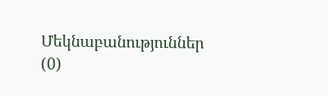Մեկնաբանություններ (0)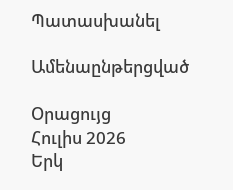Պատասխանել

Ամենաընթերցված

Օրացույց
Հուլիս 2026
Երկ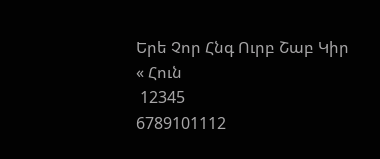Երե Չոր Հնգ Ուրբ Շաբ Կիր
« Հուն
 12345
6789101112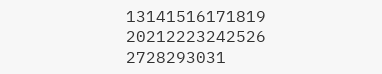13141516171819
20212223242526
2728293031